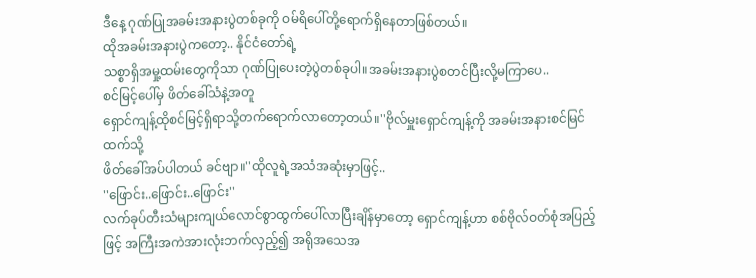ဒီနေ့ ဂုဏ်ပြုအခမ်းအနားပွဲတစ်ခုကို ဝမ်ရိပေါ်တို့ရောက်ရှိနေတာဖြစ်တယ်။
ထိုအခမ်းအနားပွဲကတော့.. နိုင်ငံတော်ရဲ့
သစ္စာရှိအမှု့ထမ်းတွေကိုသာ ဂုဏ်ပြုပေးတဲ့ပွဲတစ်ခုပါ။အခမ်းအနားပွဲစတင်ပြီးလို့မကြာပေ..
စင်မြင့်ပေါ်မှ ဖိတ်ခေါ်သံနဲ့အတူ
ရှောင်ကျန့်ထိုစင်မြင့်ရှိရာသို့တက်ရောက်လာတော့တယ်။''ဗိုလ်မှူးရှောင်ကျန့်ကို အခမ်းအနားစင်မြင်ထက်သို့
ဖိတ်ခေါ်အပ်ပါတယ် ခင်ဗျာ။''ထိုလူရဲ့အသံအဆုံးမှာဖြင့်..
''ဖြောင်း..ဖြောင်း..ဖြောင်း''
လက်ခုပ်တီးသံများကျယ်လောင်စွာထွက်ပေါ်လာပြီးချိန်မှာတော့ ရှောင်ကျန့်ဟာ စစ်ဗိုလ်ဝတ်စုံအပြည့်ဖြင့် အကြီးအကဲအားလုံးဘက်လှည့်၍ အရိုအသေအ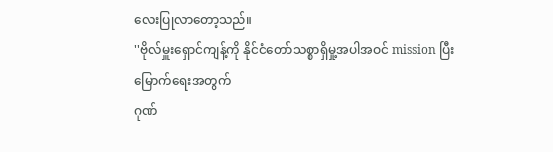လေးပြုလာတော့သည်။
''ဗိုလ်မှူးရှောင်ကျန့်ကို နိုင်ငံတော်သစ္စာရှိမှု့အပါအဝင် mission ပြီးမြောက်ရေးအတွက်
ဂုဏ်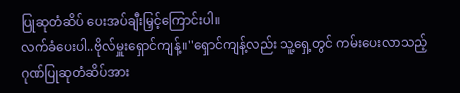ပြုဆုတံဆိပ် ပေးအပ်ချီးမြှင့်ကြောင်းပါ။
လက်ခံပေးပါ..ဗိုလ်မှူးရှောင်ကျန့်။''ရှောင်ကျန့်လည်း သူ့ရှေ့တွင် ကမ်းပေးလာသည့်
ဂုဏ်ပြုဆုတံဆိပ်အား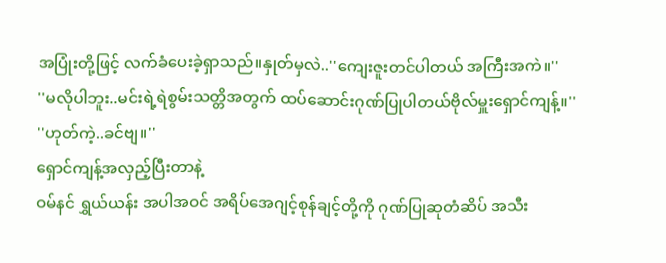အပြုံးတို့ဖြင့် လက်ခံပေးခဲ့ရှာသည်။နှုတ်မှလဲ..''ကျေးဇူးတင်ပါတယ် အကြီးအကဲ။''
''မလိုပါဘူး..မင်းရဲ့ရဲစွမ်းသတ္တိအတွက် ထပ်ဆောင်းဂုဏ်ပြုပါတယ်ဗိုလ်မှူးရှောင်ကျန့်။''
''ဟုတ်ကဲ့..ခင်ဗျ။''
ရှောင်ကျန့်အလှည့်ပြီးတာနဲ့
ဝမ်နင် ရွှယ်ယန်း အပါအဝင် အရိပ်အေဂျင့်စုန်ချင့်တို့ကို ဂုဏ်ပြုဆုတံဆိပ် အသီး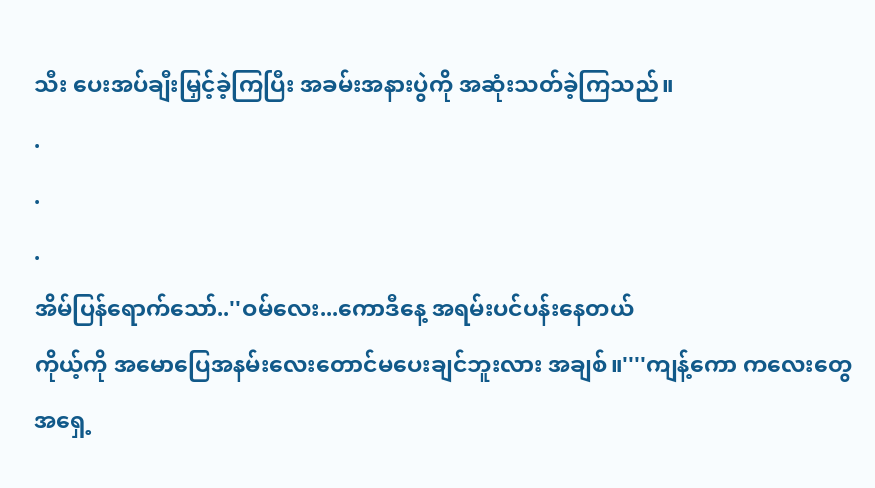သီး ပေးအပ်ချီးမြှင့်ခဲ့ကြပြီး အခမ်းအနားပွဲကို အဆုံးသတ်ခဲ့ကြသည်။
.
.
.
အိမ်ပြန်ရောက်သော်..''ဝမ်လေး...ကောဒီနေ့ အရမ်းပင်ပန်းနေတယ်
ကိုယ့်ကို အမောပြေအနမ်းလေးတောင်မပေးချင်ဘူးလား အချစ်။''''ကျန့်ကော ကလေးတွေအရှေ့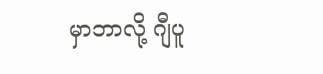မှာဘာလို့ ဂျီပူ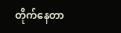တိုက်နေတာ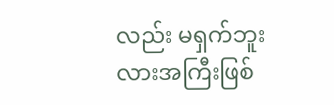လည်း မရှက်ဘူးလားအကြီးဖြစ်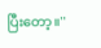ပြီးတော့။''